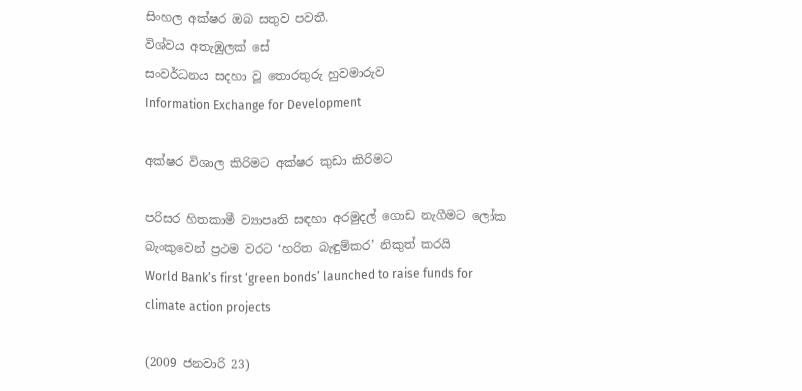සිංහල අක්ෂර ඔබ සතුව පවතී.
විශ්වය අතැඹුලක් සේ
සංවර්ධනය සදහා වූ තොරතුරු හුවමාරුව
Information Exchange for Development

අක්ෂර විශාල කිරිමට අක්ෂර කුඩා කිරිමට

පරිසර හිතකාමී ව්‍යාපෘති සඳහා අරමුදල් ගොඩ නැගීමට ලෝක බැංකුවෙන් ප්‍රථම වරට ‘හරිත බැඳුම්කර’ නිකුත් කරයි
World Bank’s first ‘green bonds’ launched to raise funds for climate action projects

(2009 ජනවාරි 23)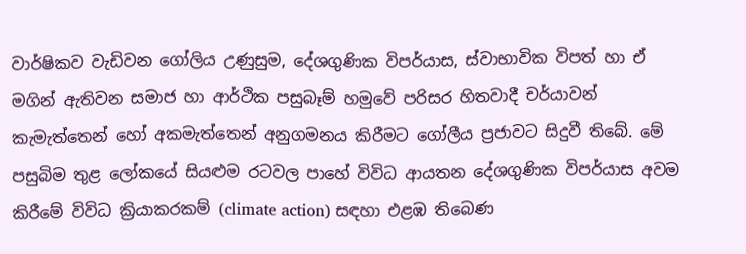වාර්ෂිකව වැඩිවන ගෝලිය උණුසුම, දේශගුණික විපර්යාස, ස්වාභාවික විපත් හා ඒ මගින් ඇතිවන සමාජ හා ආර්ථික පසුබෑම් හමුවේ පරිසර හිතවාදී චර්යාවන් කැමැත්තෙන් හෝ අකමැත්තෙන් අනුගමනය කිරීමට ගෝලීය ප්‍රජාවට සිදුවී තිබේ. මේ පසුබිම තුළ ලෝකයේ සියළුම රටවල පාහේ විවිධ ආයතන දේශගුණික විපර්යාස අවම කිරීමේ විවිධ ක්‍රියාකරකම් (climate action) සඳහා එළඹ තිබෙණ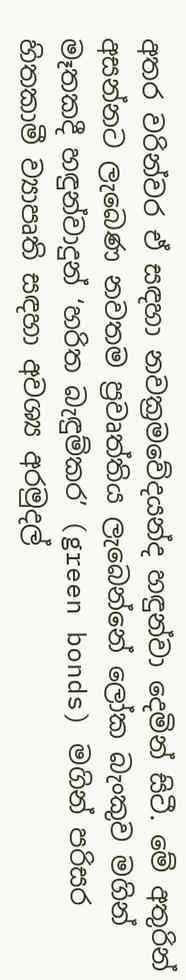අතර වරින්වර ඒ සඳහා නවක්‍රමවේදයන්ද හඳුන්වා දෙමින් සිටී. මේ අතුරින් අසන්නට ලැබෙණ නවතම ප්‍රවෘත්තිය ලැබෙන්නේ ලෝක බැංකුව මගින් මෑතකදී හඳුන්වාදුන් ‘හරිත බැඳුම්කර’ (green bonds) මගින් පරිසර හිතකාමී ව්‍යාපෘති සඳහා අවශ්‍ය අරමුදල්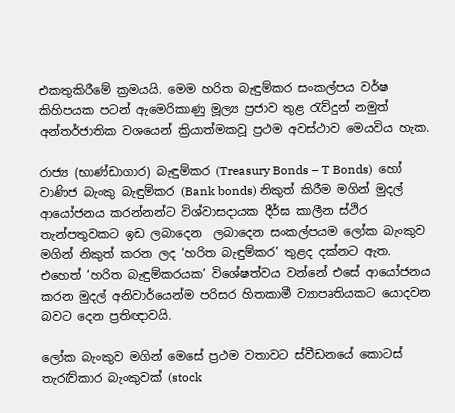එකතුකිරීමේ ක්‍රමයයි. මෙම හරිත බැඳුම්කර සංකල්පය වර්ෂ කිහිපයක පටන් ඇමෙරිකාණු මූල්‍ය ප්‍රජාව තුළ රැව්දුන් නමුත් අන්තර්ජාතික වශයෙන් ක්‍රියාත්මකවූ ප්‍රථම අවස්ථාව මෙයවිය හැක.

රාජ්‍ය (භාණ්ඩාගාර) බැඳුම්කර (Treasury Bonds – T Bonds)  හෝ වාණිජ බැංකු බැඳුම්කර (Bank bonds) නිකුත් කිරීම මගින් මුදල් ආයෝජනය කරන්නන්ට විශ්වාසදායක දීර්ඝ කාලීන ස්ථිර තැන්පතුවකට ඉඩ ලබාදෙන  ලබාදෙන සංකල්පයම ලෝක බැංකුව මගින් නිකුත් කරන ලද ‘හරිත බැඳුම්කර’ තුළද දක්නට ඇත. එහෙත් ‘හරිත බැඳුම්කරයක’ විශේෂත්වය වන්නේ එසේ ආයෝජනය කරන මුදල් අනිවාර්යෙන්ම පරිසර හිතකාමී ව්‍යාපෘතියකට යොදවන බවට දෙන ප්‍රතිඥාවයි.

ලෝක බැංකුව මගින් මෙසේ ප්‍රථම වතාවට ස්වීඩනයේ කොටස් තැරැව්කාර බැංකුවක් (stock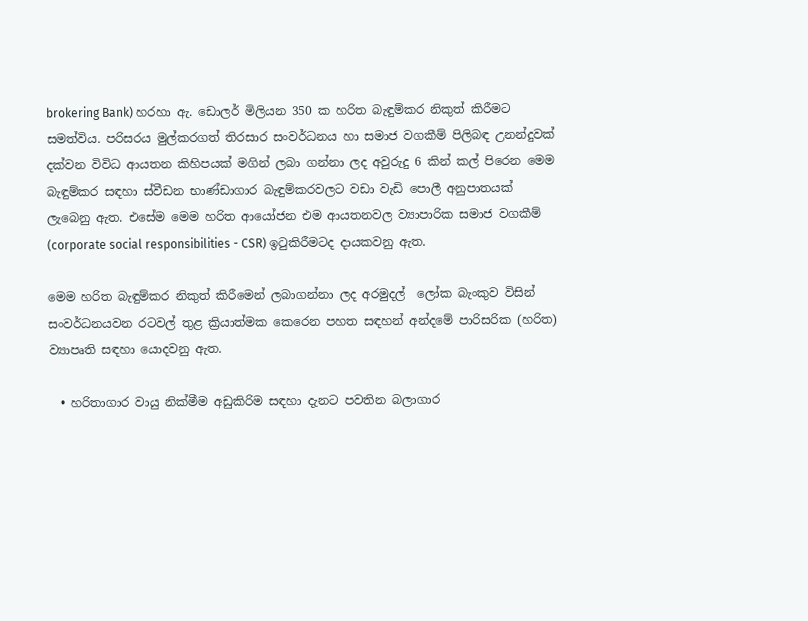brokering Bank) හරහා ඇ. ඩොලර් මිලියන 350 ක හරිත බැඳුම්කර නිකුත් කිරීමට සමත්විය. පරිසරය මුල්කරගත් තිරසාර සංවර්ධනය හා සමාජ වගකීම් පිලිබඳ උනන්දුවක් දක්වන විවිධ ආයතන කිහිපයක් මගින් ලබා ගන්නා ලද අවුරුදු 6 කින් කල් පිරෙන මෙම බැඳුම්කර සඳහා ස්වීඩන භාණ්ඩාගාර බැඳුම්කරවලට වඩා වැඩි පොලී අනුපාතයක් ලැබෙනු ඇත. එසේම මෙම හරිත ආයෝජන එම ආයතනවල ව්‍යාපාරික සමාජ වගකීම් (corporate social responsibilities - CSR) ඉටුකිරීමටද දායකවනු ඇත.

මෙම හරිත බැඳුම්කර නිකුත් කිරීමෙන් ලබාගන්නා ලද අරමුදල්  ලෝක බැංකුව විසින් සංවර්ධනයවන රටවල් තුළ ක්‍රියාත්මක කෙරෙන පහත සඳහන් අන්දමේ පාරිසරික (හරිත) ව්‍යාපෘති සඳහා යොදවනු ඇත.

  • හරිතාගාර වායු නික්මීම අඩුකිරිම සඳහා දැනට පවතින බලාගාර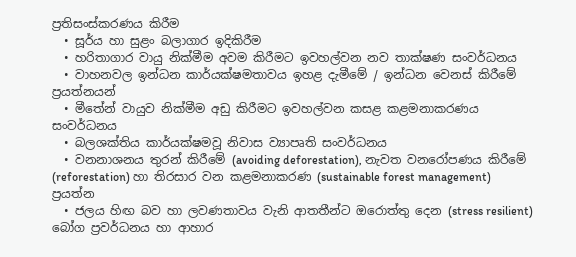ප්‍රතිසංස්කරණය කිරීම
  • සූර්ය හා සුළං බලාගාර ඉදිකිරීම
  • හරිතාගාර වායු නික්මීම අවම කිරීමට ඉවහල්වන නව තාක්ෂණ සංවර්ධනය
  • වාහනවල ඉන්ධන කාර්යක්ෂමතාවය ඉහළ දැමීමේ / ඉන්ධන වෙනස් කිරීමේ ප්‍රයත්නයන්
  • මීතේන් වායුව නික්මීම අඩු කිරීමට ඉවහල්වන කසළ කළමනාකරණය සංවර්ධනය
  • බලශක්තිය කාර්යක්ෂමවූ නිවාස ව්‍යාපෘති සංවර්ධනය
  • වනනාශනය තුරන් කිරීමේ (avoiding deforestation), නැවත වනරෝපණය කිරීමේ (reforestation) හා තිරසාර වන කළමනාකරණ (sustainable forest management) ප්‍රයත්න
  • ජලය හිඟ බව හා ලවණතාවය වැනි ආතතීන්ට ඔරොත්තු දෙන (stress resilient) බෝග ප්‍රවර්ධනය හා ආහාර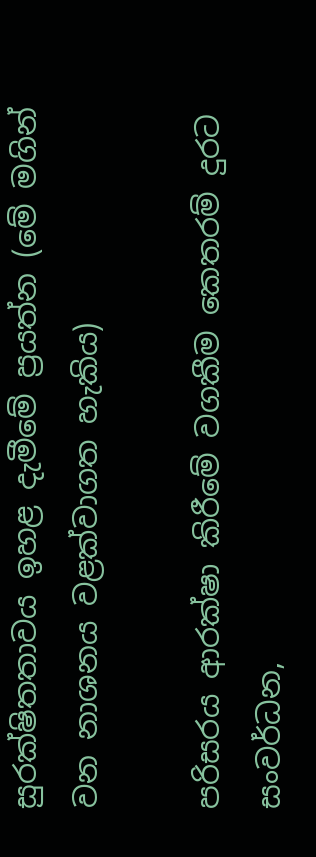සුරක්ෂිතතාවය ඉහළ දැමීමේ ප්‍රයත්න (මේ මගින් වන නාශනය වළක්වාගත හැකිය)

පරිසරය ආරක්ෂා කිරීමේ වගකීම කෙතරම් දුරට සංවර්ධන,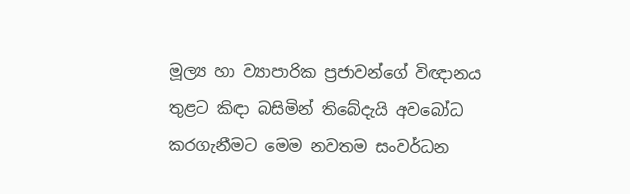මූල්‍ය හා ව්‍යාපාරික ප්‍රජාවන්ගේ විඥානය තුළට කිඳා බසිමින් තිබේදැයි අවබෝධ කරගැනීමට මෙම නවතම සංවර්ධන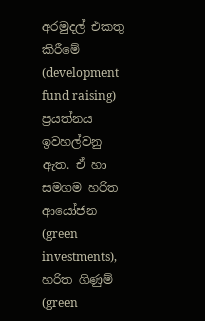අරමුදල් එකතු කිරීමේ (development fund raising)  ප්‍රයත්නය ඉවහල්වනු ඇත. ඒ හා සමගම හරිත ආයෝජන (green investments),  හරිත ගිණුම් (green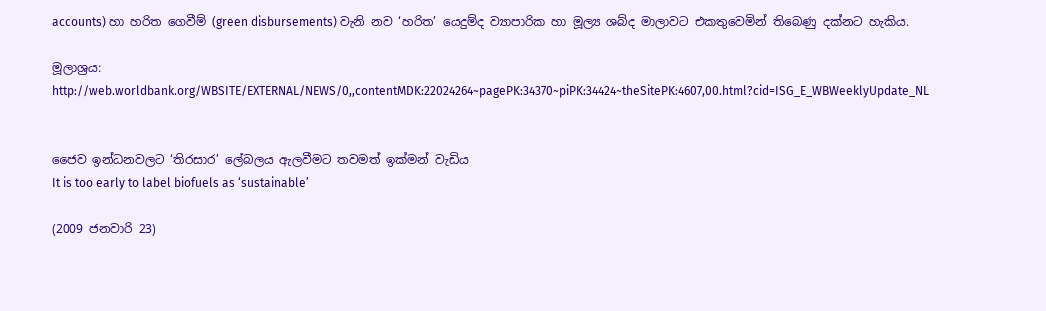accounts) හා හරිත ගෙවීම් (green disbursements) වැනි නව ‘හරිත’ යෙදුම්ද ව්‍යාපාරික හා මූල්‍ය ශබ්ද මාලාවට එකතුවෙමින් තිබෙණු දක්නට හැකිය.

මූලාශ්‍රය:
http://web.worldbank.org/WBSITE/EXTERNAL/NEWS/0,,contentMDK:22024264~pagePK:34370~piPK:34424~theSitePK:4607,00.html?cid=ISG_E_WBWeeklyUpdate_NL


ජෛව ඉන්ධනවලට ‘තිරසාර’ ලේබලය ඇලවීමට තවමත් ඉක්මන් වැඩිය
It is too early to label biofuels as ‘sustainable’

(2009 ජනවාරි 23)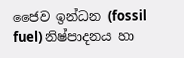ජෛව ඉන්ධන (fossil fuel) නිෂ්පාදනය හා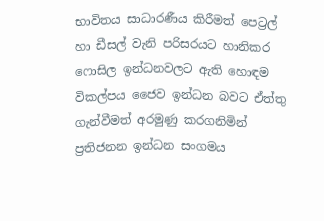භාවිතය සාධාරණීය කිරීමත් පෙට්‍රල් හා ඩීසල් වැනි පරිසරයට හානිකර ෆොසිල ඉන්ධනවලට ඇති හොඳම විකල්පය ජෛව ඉන්ධන බවට ඒත්තු ගැන්වීමත් අරමුණු කරගනිමින් ප්‍රතිජනන ඉන්ධන සංගමය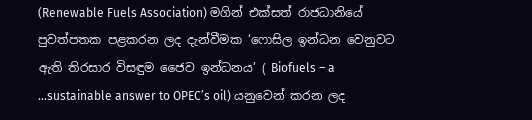(Renewable Fuels Association) මගින් එක්සත් රාජධානියේ පුවත්පතක පළකරන ලද දැන්වීමක ‘ෆොසිල ඉන්ධන වෙනුවට ඇති තිරසාර විසඳුම ජෛව ඉන්ධනය’ ( Biofuels – a ...sustainable answer to OPEC’s oil) යනුවෙන් කරන ලද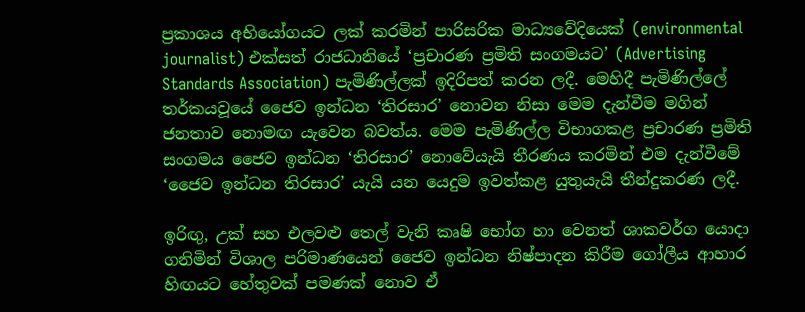ප්‍රකාශය අභියෝගයට ලක් කරමින් පාරිසරික මාධ්‍යවේදියෙක් (environmental journalist) එක්සත් රාජධානියේ ‘ප්‍රචාරණ ප්‍රමිති සංගමයට’ (Advertising  Standards Association) පැමිණිල්ලක් ඉදිරිපත් කරන ලදී. මෙහිදී පැමිණිල්ලේ තර්කයවූයේ ජෛව ඉන්ධන ‘තිරසාර’ නොවන නිසා මෙම දැන්වීම මගින් ජනතාව නොමඟ යැවෙන බවත්ය. මෙම පැමිණිල්ල විභාගකළ ප්‍රචාරණ ප්‍රමිති සංගමය ජෛව ඉන්ධන ‘තිරසාර’ නොවේයැයි තීරණය කරමින් එම දැන්වීමේ ‘ජෛව ඉන්ධන තිරසාර’ යැයි යන යෙදුම ඉවත්කළ යුතුයැයි තීන්දුකරණ ලදී.

ඉරිඟු, උක් සහ එලවළු තෙල් වැනි කෘෂි භෝග හා වෙනත් ශාකවර්ග යොදා ගනිමින් විශාල පරිමාණයෙන් ජෛව ඉන්ධන නිෂ්පාදන කිරීම ගෝලීය ආහාර හිඟයට හේතුවක් පමණක් නොව ඒ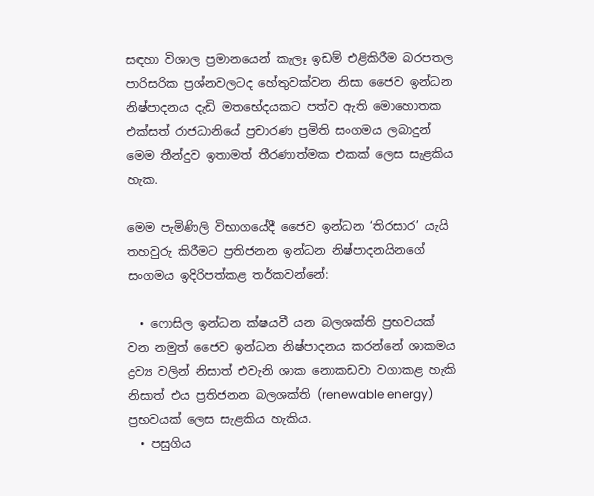සඳහා විශාල ප්‍රමානයෙන් කැලෑ ඉඩම් එළිකිරීම බරපතල පාරිසරික ප්‍රශ්නවලටද හේතුවක්වන නිසා ජෛව ඉන්ධන නිෂ්පාදනය දැඩි මතභේදයකට පත්ව ඇති මොහොතක එක්සත් රාජධානියේ ප්‍රචාරණ ප්‍රමිති සංගමය ලබාදුන් මෙම තීන්දුව ඉතාමත් තීරණාත්මක එකක් ලෙස සැළකිය හැක.

මෙම පැමිණිලි විභාගයේදී ජෛව ඉන්ධන ‘තිරසාර’ යැයි තහවුරු කිරීමට ප්‍රතිජනන ඉන්ධන නිෂ්පාදනයිනගේ සංගමය ඉදිරිපත්කළ තර්කවන්නේ:

  • ෆොසිල ඉන්ධන ක්ෂයවී යන බලශක්ති ප්‍රභවයක් වන නමුත් ජෛව ඉන්ධන නිෂ්පාදනය කරන්නේ ශාකමය ද්‍රව්‍ය වලින් නිසාත් එවැනි ශාක නොකඩවා වගාකළ හැකි නිසාත් එය ප්‍රතිජනන බලශක්ති (renewable energy) ප්‍රභවයක් ලෙස සැළකිය හැකිය.
  • පසුගිය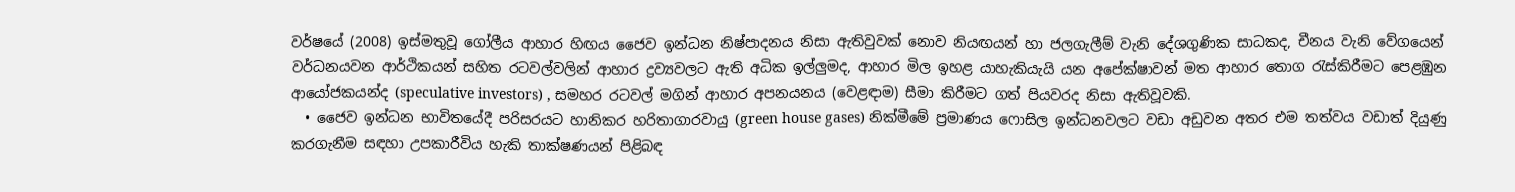වර්ෂයේ (2008) ඉස්මතුවූ ගෝලීය ආහාර හිඟය ජෛව ඉන්ධන නිෂ්පාදනය නිසා ඇතිවුවක් නොව නියඟයන් හා ජලගැලීම් වැනි දේශගුණික සාධකද, චීනය වැනි වේගයෙන් වර්ධනයවන ආර්ථිකයන් සහිත රටවල්වලින් ආහාර ද්‍රව්‍යවලට ඇති අධික ඉල්ලුමද, ආහාර මිල ඉහළ යාහැකියැයි යන අපේක්ෂාවන් මත ආහාර තොග රැස්කිරීමට පෙළඹුන ආයෝජකයන්ද (speculative investors) , සමහර රටවල් මගින් ආහාර අපනයනය (වෙළඳාම) සීමා කිරීමට ගත් පියවරද නිසා ඇතිවූවකි.
  • ජෛව ඉන්ධන භාවිතයේදී පරිසරයට හානිකර හරිතාගාරවායු (green house gases) නික්මීමේ ප්‍රමාණය ෆොසිල ඉන්ධනවලට වඩා අඩුවන අතර එම තත්වය වඩාත් දියුණු කරගැනීම සඳහා උපකාරීවිය හැකි තාක්ෂණයන් පිළිබඳ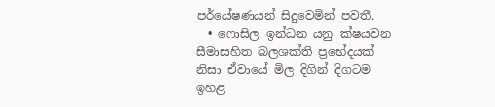පර්යේෂණයන් සිදුවෙමින් පවතී.
  • ෆොසිල ඉන්ධන යනු ක්ෂයවන සීමාසහිත බලශක්ති ප්‍රභේදයක් නිසා ඒවායේ මිල දිගින් දිගටම  ඉහළ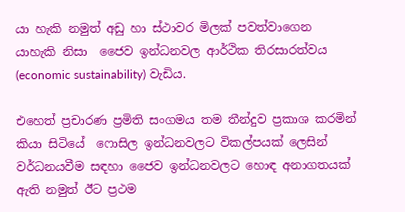යා හැකි නමුත් අඩු හා ස්ථාවර මිලක් පවත්වාගෙන යාහැකි නිසා  ජෛව ඉන්ධනවල ආර්ථික තිරසාරත්වය (economic sustainability) වැඩිය.

එහෙත් ප්‍රචාරණ ප්‍රමිති සංගමය තම තීන්දුව ප්‍රකාශ කරමින් කියා සිටියේ  ෆොසිල ඉන්ධනවලට විකල්පයක් ලෙසින් වර්ධනයවීම සඳහා ජෛව ඉන්ධනවලට හොඳ අනාගතයක් ඇති නමුත් ඊට ප්‍රථම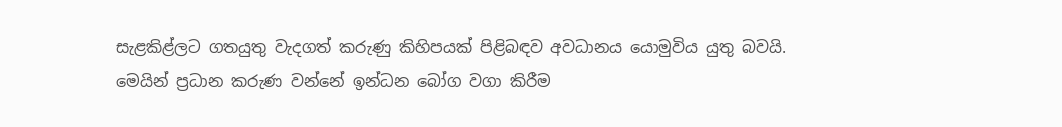සැළකිළ්ලට ගතයුතු වැදගත් කරුණු කිහිපයක් පිළිබඳව අවධානය යොමුවිය යුතු බවයි. මෙයින් ප්‍රධාන කරුණ වන්නේ ඉන්ධන බෝග වගා කිරීම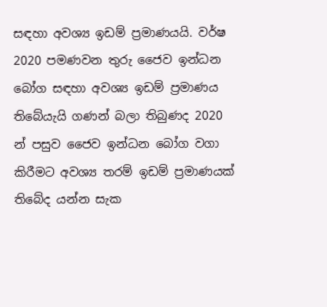සඳහා අවශ්‍ය ඉඩම් ප්‍රමාණයයි. වර්ෂ 2020 පමණවන තුරු ජෛව ඉන්ධන බෝග සඳහා අවශ්‍ය ඉඩම් ප්‍රමාණය තිබේයැයි ගණන් බලා තිබුණද 2020 න් පසුව ජෛව ඉන්ධන බෝග වගා කිරීමට අවශ්‍ය තරම් ඉඩම් ප්‍රමාණයක් තිබේද යන්න සැක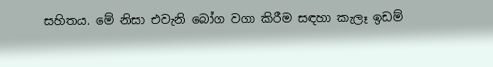සහිතය. මේ නිසා එවැනි බෝග වගා කිරීම සඳහා කැලෑ ඉඩම්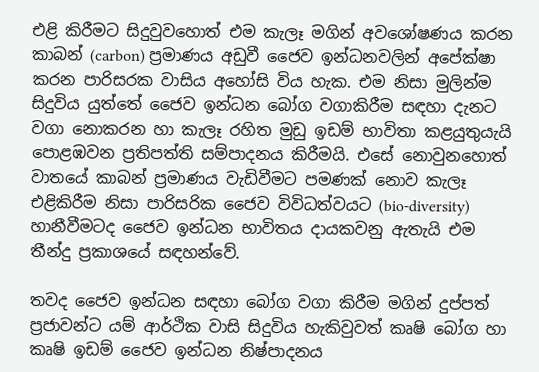එළි කිරීමට සිදුවුවහොත් එම කැලෑ මගින් අවශෝෂණය කරන කාබන් (carbon) ප්‍රමාණය අඩුවී ජෛව ඉන්ධනවලින් අපේක්ෂා කරන පාරිසරක වාසිය අහෝසි විය හැක. එම නිසා මුලින්ම සිදුවිය යුත්තේ ජෛව ඉන්ධන බෝග වගාකිරීම සඳහා දැනට වගා නොකරන හා කැලෑ රහිත මුඩු ඉඩම් භාවිතා කළයුතුයැයි  පොළඹවන ප්‍රතිපත්ති සම්පාදනය කිරීමයි. එසේ නොවුනහොත් වාතයේ කාබන් ප්‍රමාණය වැඩිවීමට පමණක් නොව කැලෑ එළිකිරීම නිසා පාරිසරික ජෛව විවිධත්වයට (bio-diversity) හානීවීමටද ජෛව ඉන්ධන භාවිතය දායකවනු ඇතැයි එම තීන්දු ප්‍රකාශයේ සඳහන්වේ.

තවද ජෛව ඉන්ධන සඳහා බෝග වගා කිරීම මගින් දුප්පත් ප්‍රජාවන්ට යම් ආර්ථික වාසි සිදුවිය හැකිවුවත් කෘෂි බෝග හා කෘෂි ඉඩම් ජෛව ඉන්ධන නිෂ්පාදනය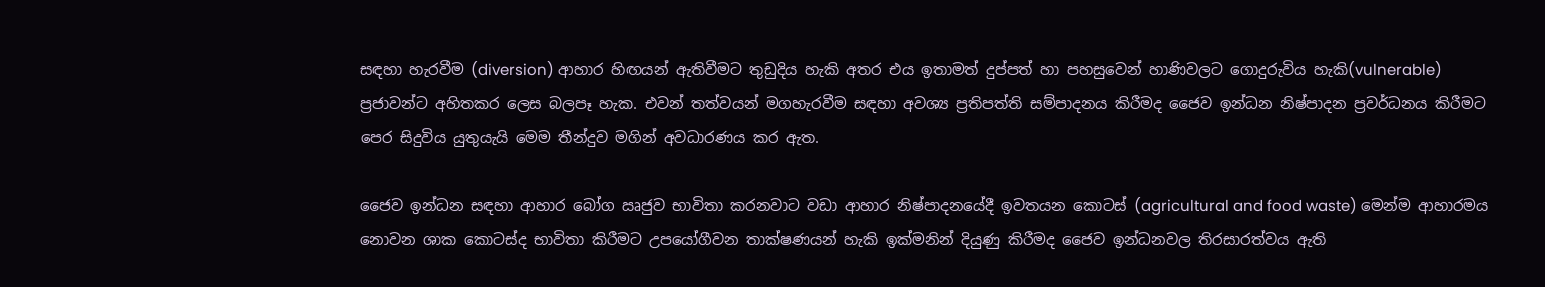සඳහා හැරවීම (diversion) ආහාර හිඟයන් ඇතිවීමට තුඩුදිය හැකි අතර එය ඉතාමත් දුප්පත් හා පහසුවෙන් හාණිවලට ගොදුරුවිය හැකි(vulnerable) ප්‍රජාවන්ට අහිතකර ලෙස බලපෑ හැක. එවන් තත්වයන් මගහැරවීම සඳහා අවශ්‍ය ප්‍රතිපත්ති සම්පාදනය කිරීමද ජෛව ඉන්ධන නිෂ්පාදන ප්‍රවර්ධනය කිරීමට පෙර සිදුවිය යුතුයැයි මෙම තීන්දුව මගින් අවධාරණය කර ඇත.

ජෛව ඉන්ධන සඳහා ආහාර බෝග ඍජුව භාවිතා කරනවාට වඩා ආහාර නිෂ්පාදනයේදී ඉවතයන කොටස් (agricultural and food waste) මෙන්ම ආහාරමය නොවන ශාක කොටස්ද භාවිතා කිරීමට උපයෝගීවන තාක්ෂණයන් හැකි ඉක්මනින් දියුණු කිරීමද ජෛව ඉන්ධනවල තිරසාරත්වය ඇති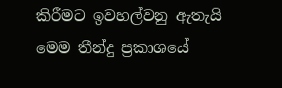කිරීමට ඉවහල්වනු ඇතැයි මෙම තීන්දු ප්‍රකාශයේ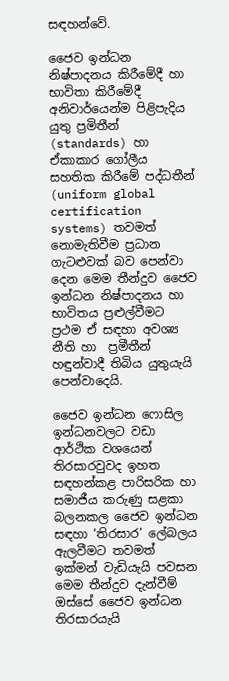සඳහන්වේ.

ජෛව ඉන්ධන නිෂ්පාදනය කිරීමේදී හා භාවිතා කිරීමේදී අනිවාර්යෙන්ම පිළිපැදිය යුතු ප්‍රමිතීන් (standards) හා ඒකාකාර ගෝලීය සහතික කිරීමේ පද්ධතීන් (uniform global certification systems) තවමත් නොමැතිවීම ප්‍රධාන ගැටළුවක් බව පෙන්වා දෙන මෙම තීන්දුව ජෛව ඉන්ධන නිෂ්පාදනය හා භාවිතය ප්‍රළුල්වීමට ප්‍රථම ඒ සඳහා අවශ්‍ය නීති හා  ප්‍රමීතීන් හඳුන්වාදී තිබිය යුතුයැයි පෙන්වාදෙයි.

ජෛව ඉන්ධන ෆොසිල ඉන්ධනවලට වඩා ආර්ථික වශයෙන් තිරසාරවුවද ඉහත සඳහන්කළ පාරිසරික හා සමාජීය කරුණු සළකා බලනකල ජෛව ඉන්ධන සඳහා ‘තිරසාර’ ලේබලය ඇලවීමට තවමත් ඉක්මන් වැඩියැයි පවසන මෙම තීන්දුව දැන්වීම් ඔස්සේ ජෛව ඉන්ධන තිරසාරයැයි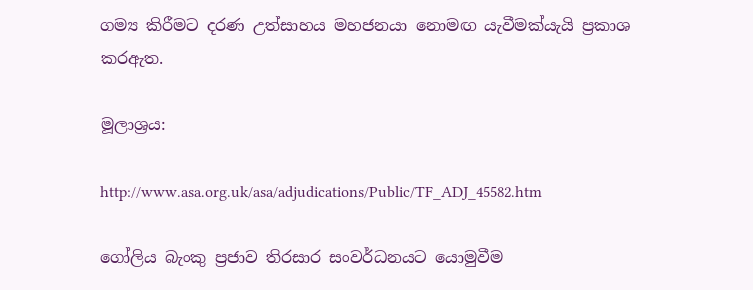ගම්‍ය කිරීමට දරණ උත්සාහය මහජනයා නොමඟ යැවීමක්යැයි ප්‍රකාශ කරඇත.

මූලාශ්‍රය:

http://www.asa.org.uk/asa/adjudications/Public/TF_ADJ_45582.htm

ගෝලිය බැංකු ප්‍රජාව තිරසාර සංවර්ධනයට යොමුවීම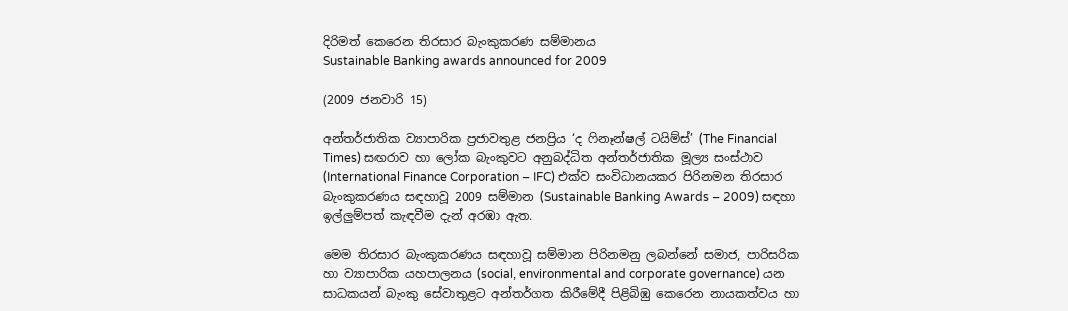දිරිමත් කෙරෙන තිරසාර බැංකුකරණ සම්මානය
Sustainable Banking awards announced for 2009

(2009 ජනවාරි 15)

අන්තර්ජාතික ව්‍යාපාරික ප්‍රජාවතුළ ජනප්‍රිය ‘ද ෆිනෑන්ෂල් ටයිම්ස්’ (The Financial Times) සඟරාව හා ලෝක බැංකුවට අනුබද්ධිත අන්තර්ජාතික මූල්‍ය සංස්ථාව (International Finance Corporation – IFC) එක්ව සංවිධානයකර පිරිනමන තිරසාර බැංකුකරණය සඳහාවූ 2009 සම්මාන (Sustainable Banking Awards – 2009) සඳහා ඉල්ලුම්පත් කැඳවීම දැන් අරඹා ඇත.

මෙම තිරසාර බැංකුකරණය සඳහාවූ සම්මාන පිරිනමනු ලබන්නේ සමාජ, පාරිසරික හා ව්‍යාපාරික යහපාලනය (social, environmental and corporate governance) යන සාධකයන් බැංකු සේවාතුළට අන්තර්ගත කිරීමේදී පිළිබිඹු කෙරෙන නායකත්වය හා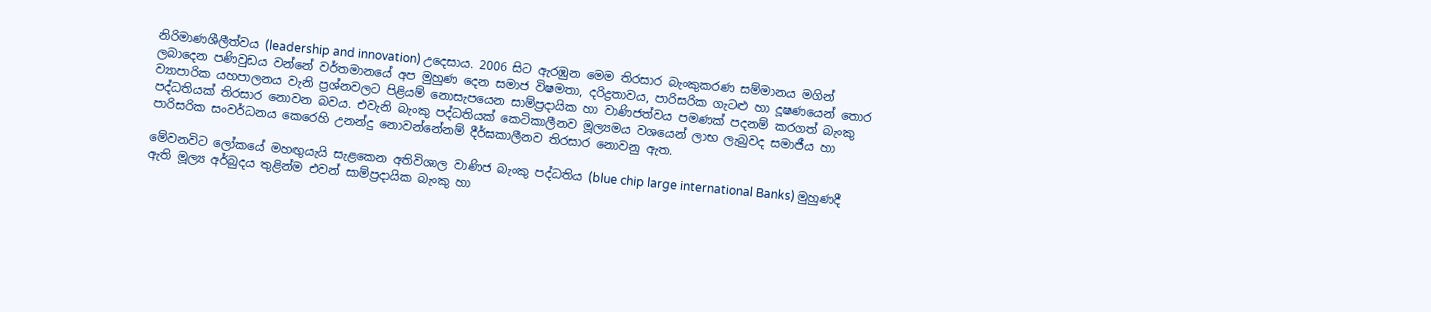නිරිමාණශීලීත්වය (leadership and innovation) උදෙසාය. 2006 සිට ඇරඹුන මෙම තිරසාර බැංකුකරණ සම්මානය මගින් ලබාදෙන පණිවුඩය වන්නේ වර්තමානයේ අප මුහුණ දෙන සමාජ විෂමතා, දරිද්‍රතාවය, පාරිසරික ගැටළු හා දූෂණයෙන් තොර ව්‍යාපාරික යහපාලනය වැනි ප්‍රශ්නවලට පිළියම් නොසැපයෙන සාම්ප්‍රදායික හා වාණිජත්වය පමණක් පදනම් කරගත් බැංකු පද්ධතියක් තිරසාර නොවන බවය. එවැනි බැංකු පද්ධතියක් කෙටිකාලීනව මූල්‍යමය වශයෙන් ලාභ ලැබුවද සමාජීය හා පාරිසරික සංවර්ධනය කෙරෙහි උනන්දු නොවන්නේනම් දීර්ඝකාලීනව තිරසාර නොවනු ඇත.

මේවනවිට ලෝකයේ මහඟුයැයි සැළකෙන අතිවිශාල වාණිජ බැංකු පද්ධතිය (blue chip large international Banks) මුහුණදී ඇති මූල්‍ය අර්බුදය තුළින්ම එවන් සාම්ප්‍රදායික බැංකු හා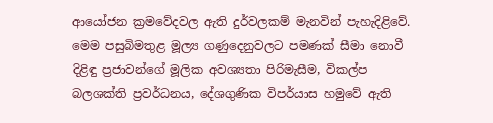ආයෝජන ක්‍රමවේදවල ඇති දුර්වලකම් මැනවින් පැහැදිළිවේ.  මෙම පසුබිමතුළ මූල්‍ය ගණුදෙනුවලට පමණක් සීමා නොවී දිළිඳු ප්‍රජාවන්ගේ මූලික අවශ්‍යතා පිරිමැසීම, විකල්ප බලශක්ති ප්‍රවර්ධනය, දේශගුණික විපර්යාස හමුවේ ඇති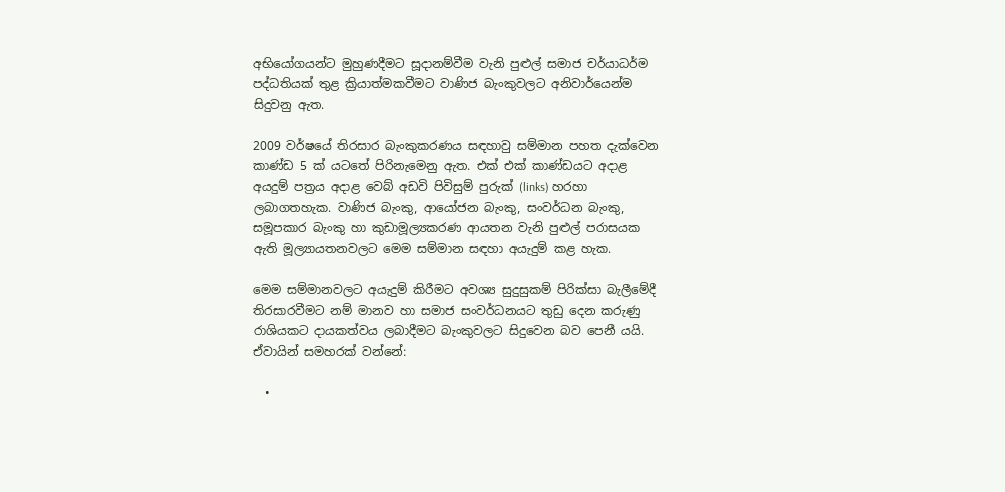අභියෝගයන්ට මුහුණදීමට සූදානම්වීම වැනි පුළුල් සමාජ චර්යාධර්ම පද්ධතියක් තුළ ක්‍රියාත්මකවීමට වාණිජ බැංකුවලට අනිවාර්යෙන්ම සිදුවනු ඇත.

2009 වර්ෂයේ තිරසාර බැංකුකරණය සඳහාවු සම්මාන පහත දැක්වෙන කාණ්ඩ 5 ක් යටතේ පිරිනැමෙනු ඇත. එක් එක් කාණ්ඩයට අදාළ අයදුම් පත්‍රය අදාළ වෙබ් අඩවි පිවිසුම් පුරුක් (links) හරහා ලබාගතහැක. වාණිජ බැංකු, ආයෝජන බැංකු, සංවර්ධන බැංකු, සමූපකාර බැංකු හා කුඩාමූල්‍යකරණ ආයතන වැනි පුළුල් පරාසයක ඇති මූල්‍යායතනවලට මෙම සම්මාන සඳහා අයැදුම් කළ හැක.

මෙම සම්මානවලට අයැදුම් කිරීමට අවශ්‍ය සුදුසුකම් පිරික්සා බැලීමේදී තිරසාරවීමට නම් මානව හා සමාජ සංවර්ධනයට තුඩු දෙන කරුණු රාශියකට දායකත්වය ලබාදීමට බැංකුවලට සිදුවෙන බව පෙනී යයි. ඒවායින් සමහරක් වන්නේ:

  •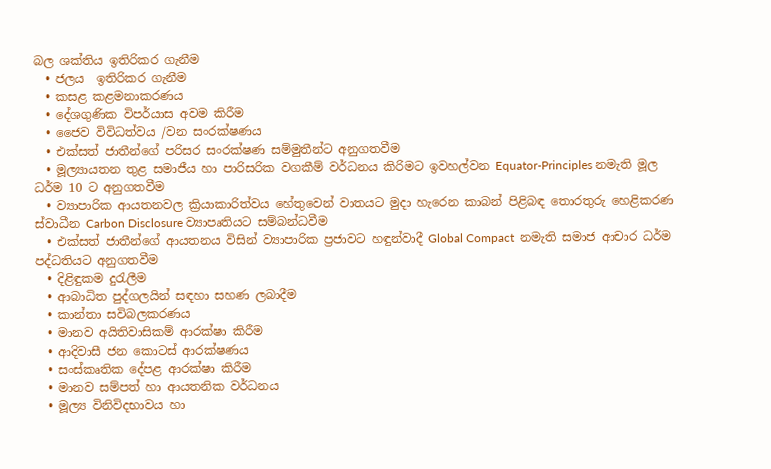බල ශක්තිය ඉතිරිකර ගැනීම
  • ජලය  ඉතිරිකර ගැනීම
  • කසළ කළමනාකරණය
  • දේශගුණික විපර්යාස අවම කිරීම
  • ජෛව විවිධත්වය /වන සංරක්ෂණය
  • එක්සත් ජාතීන්ගේ පරිසර සංරක්ෂණ සම්මුතීන්ට අනුගතවීම
  • මූල්‍යායතන තුළ සමාජීය හා පාරිසරික වගකීම් වර්ධනය කිරිමට ඉවහල්වන Equator-Principles නමැති මූල ධර්ම 10 ට අනුගතවීම
  • ව්‍යාපාරික ආයතනවල ක්‍රියාකාරිත්වය හේතුවෙන් වාතයට මුදා හැරෙන කාබන් පිළිබඳ තොරතුරු හෙළිකරණ ස්වාධීන Carbon Disclosure ව්‍යාපෘතියට සම්බන්ධවීම
  • එක්සත් ජාතීන්ගේ ආයතනය විසින් ව්‍යාපාරික ප්‍රජාවට හඳුන්වාදී Global Compact  නමැති සමාජ ආචාර ධර්ම පද්ධතියට අනුගතවීම
  • දිළිඳුකම දුරැලීම
  • ආබාධිත පුද්ගලයින් සඳහා සහණ ලබාදීම
  • කාන්තා සවිබලකරණය
  • මානව අයිතිවාසිකම් ආරක්ෂා කිරීම
  • ආදිවාසී ජන කොටස් ආරක්ෂණය
  • සංස්කෘතික දේපළ ආරක්ෂා කිරීම
  • මානව සම්පත් හා ආයතනික වර්ධනය
  • මූල්‍ය විනිවිදභාවය හා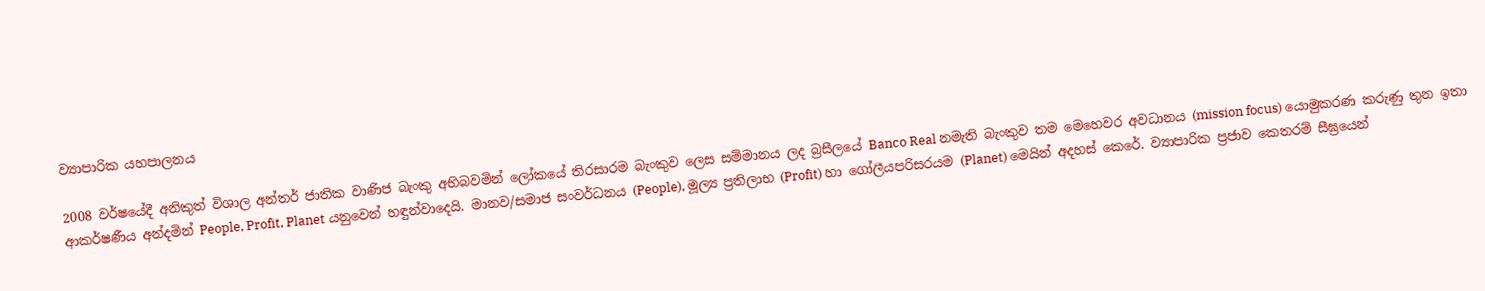ව්‍යාපාරික යහපාලනය

2008 වර්ෂයේදී අනිකුත් විශාල අන්තර් ජාතික වාණිජ බැංකු අභිබවමින් ලෝකයේ තිරසාරම බැංකුව ලෙස සම්මානය ලද බ්‍රසීලයේ Banco Real නමැති බැංකුව තම මෙහෙවර අවධානය (mission focus) යොමුකරණ කරුණු තුන ඉතා ආකර්ෂණීය අන්දමින් People, Profit, Planet යනුවෙන් හඳුන්වාදෙයි. මානව/සමාජ සංවර්ධනය (People), මූල්‍ය ප්‍රතිලාභ (Profit) හා ගෝලීයපරිසරයම (Planet) මෙයින් අදහස් කෙරේ. ව්‍යාපාරික ප්‍රජාව කෙතරම් සීඝ්‍රයෙන්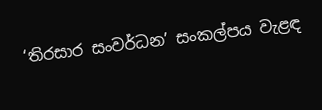‘තිරසාර සංවර්ධන’ සංකල්පය වැළඳ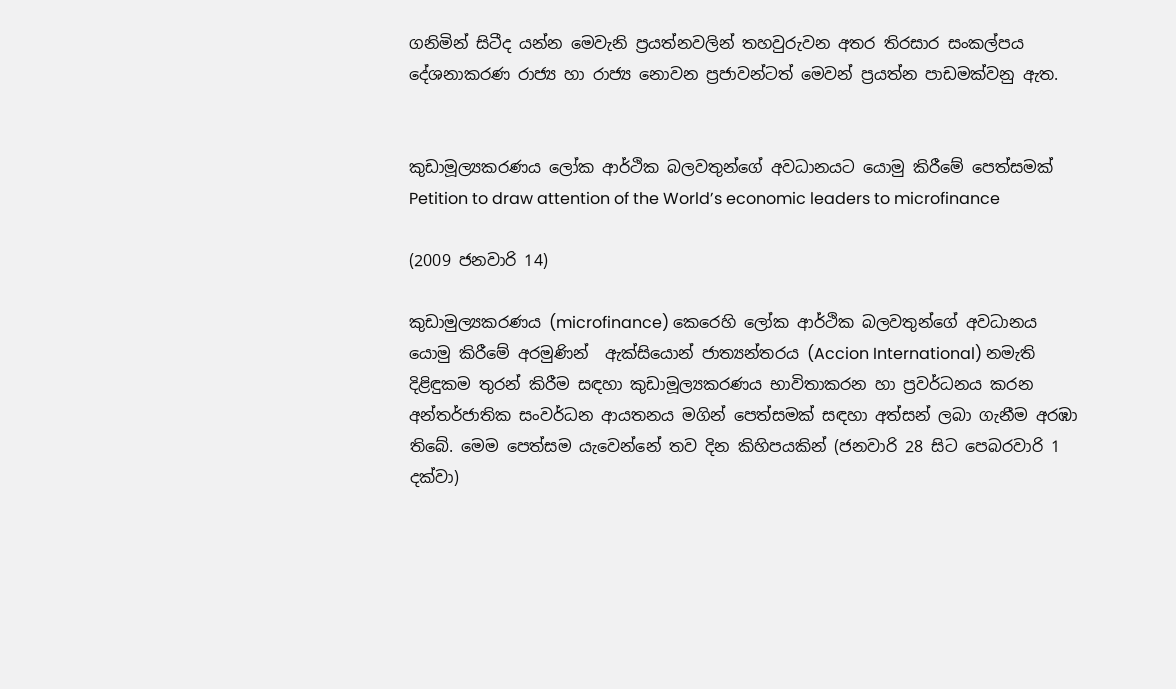ගනිමින් සිටීද යන්න මෙවැනි ප්‍රයත්නවලින් තහවුරුවන අතර තිරසාර සංකල්පය දේශනාකරණ රාජ්‍ය හා රාජ්‍ය නොවන ප්‍රජාවන්ටත් මෙවන් ප්‍රයත්න පාඩමක්වනු ඇත.


කුඩාමූල්‍යකරණය ලෝක ආර්ථික බලවතුන්ගේ අවධානයට යොමු කිරීමේ පෙත්සමක්
Petition to draw attention of the World’s economic leaders to microfinance

(2009 ජනවාරි 14)

කුඩාමුල්‍යකරණය (microfinance) කෙරෙහි ලෝක ආර්ථික බලවතුන්ගේ අවධානය යොමු කිරීමේ අරමුණින්  ඇක්සියොන් ජාත්‍යන්තරය (Accion International) නමැති දිළිඳුකම තුරන් කිරීම සඳහා කුඩාමූල්‍යකරණය භාවිතාකරන හා ප්‍රවර්ධනය කරන අන්තර්ජාතික සංවර්ධන ආයතනය මගින් පෙත්සමක් සඳහා අත්සන් ලබා ගැනීම අරඹා තිබේ. මෙම පෙත්සම යැවෙන්නේ තව දින කිහිපයකින් (ජනවාරි 28 සිට පෙබරවාරි 1 දක්වා)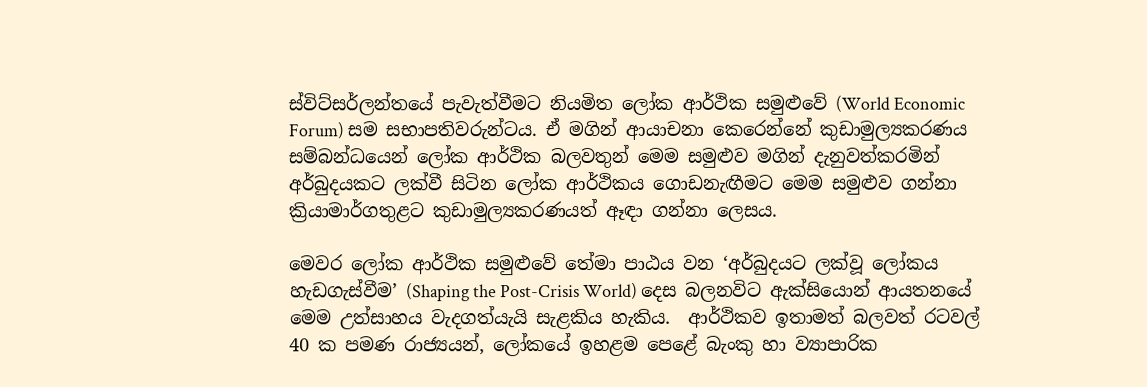ස්විට්සර්ලන්තයේ පැවැත්වීමට නියමිත ලෝක ආර්ථික සමුළුවේ (World Economic Forum) සම සභාපතිවරුන්ටය. ඒ මගින් ආයාචනා කෙරෙන්නේ කුඩාමුල්‍යකරණය සම්බන්ධයෙන් ලෝක ආර්ථික බලවතුන් මෙම සමුළුව මගින් දැනුවත්කරමින් අර්බුදයකට ලක්වී සිටින ලෝක ආර්ථිකය ගොඩනැඟීමට මෙම සමුළුව ගන්නා ක්‍රියාමාර්ගතුළට කුඩාමුල්‍යකරණයත් ඈඳා ගන්නා ලෙසය.

මෙවර ලෝක ආර්ථික සමුළුවේ තේමා පාඨය වන ‘අර්බුදයට ලක්වූ ලෝකය හැඩගැස්වීම’ (Shaping the Post-Crisis World) දෙස බලනවිට ඇක්සියොන් ආයතනයේ මෙම උත්සාහය වැදගත්යැයි සැළකිය හැකිය.  ආර්ථිකව ඉතාමත් බලවත් රටවල් 40 ක පමණ රාජ්‍යයන්, ලෝකයේ ඉහළම පෙළේ බැංකු හා ව්‍යාපාරික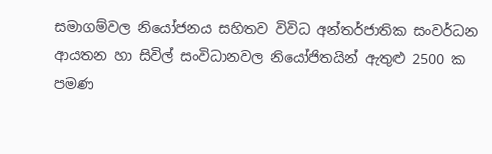සමාගම්වල නියෝජනය සහිතව විවිධ අන්තර්ජාතික සංවර්ධන ආයතන හා සිවිල් සංවිධානවල නියෝජිතයින් ඇතුළු 2500 ක පමණ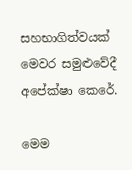සහභාගිත්වයක් මෙවර සමුළුවේදී අපේක්ෂා කෙරේ.

මෙම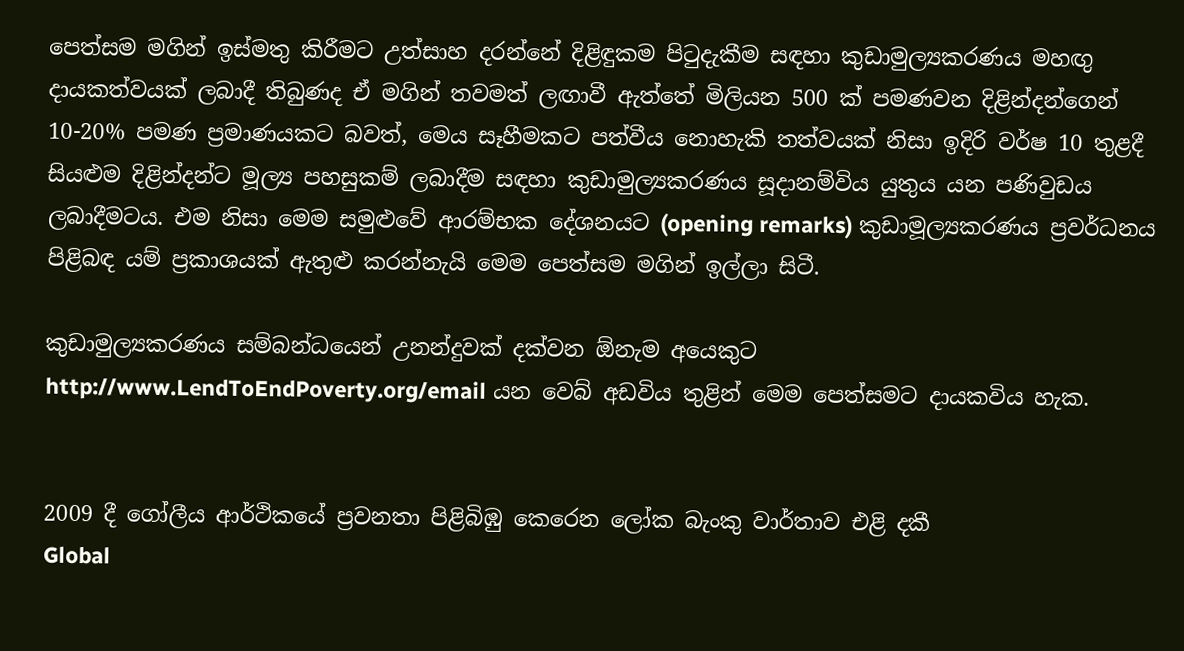පෙත්සම මගින් ඉස්මතු කිරීමට උත්සාහ දරන්නේ දිළිඳුකම පිටුදැකීම සඳහා කුඩාමුල්‍යකරණය මහඟු දායකත්වයක් ලබාදී තිබුණද ඒ මගින් තවමත් ලඟාවී ඇත්තේ මිලියන 500 ක් පමණවන දිළින්දන්ගෙන් 10-20% පමණ ප්‍රමාණයකට බවත්, මෙය සෑහීමකට පත්වීය නොහැකි තත්වයක් නිසා ඉදිරි වර්ෂ 10 තුළදී සියළුම දිළින්දන්ට මූල්‍ය පහසුකම් ලබාදීම සඳහා කුඩාමුල්‍යකරණය සූදානම්විය යුතුය යන පණිවුඩය ලබාදීමටය. එම නිසා මෙම සමුළුවේ ආරම්භක දේශනයට (opening remarks) කුඩාමූල්‍යකරණය ප්‍රවර්ධනය පිළිබඳ යම් ප්‍රකාශයක් ඇතුළු කරන්නැයි මෙම පෙත්සම මගින් ඉල්ලා සිටී.

කුඩාමුල්‍යකරණය සම්බන්ධයෙන් උනන්දුවක් දක්වන ඕනැම අයෙකුට http://www.LendToEndPoverty.org/email යන වෙබ් අඩවිය තුළින් මෙම පෙත්සමට දායකවිය හැක.


2009 දී ගෝලීය ආර්ථිකයේ ප්‍රවනතා පිළිබිඹු කෙරෙන ලෝක බැංකු වාර්තාව එළි දකී
Global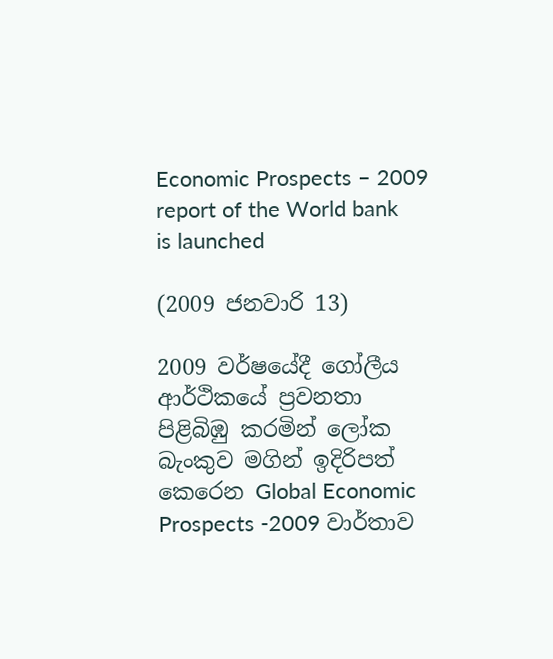Economic Prospects – 2009 report of the World bank is launched

(2009 ජනවාරි 13)

2009 වර්ෂයේදී ගෝලීය ආර්ථිකයේ ප්‍රවනතා පිළිබිඹු කරමින් ලෝක බැංකුව මගින් ඉදිරිපත් කෙරෙන Global Economic Prospects -2009 වාර්තාව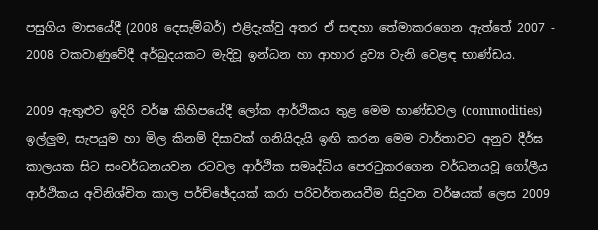පසුගිය මාසයේදී (2008 දෙසැම්බර්) එළිදැක්වු අතර ඒ සඳහා තේමාකරගෙන ඇත්තේ 2007 - 2008 වකවාණුවේදී අර්බුදයකට මැදිවූ ඉන්ධන හා ආහාර ද්‍රව්‍ය වැනි වෙළඳ භාණ්ඩය.

2009 ඇතුළුව ඉදිරි වර්ෂ කිහිපයේදී ලෝක ආර්ථිකය තුළ මෙම භාණ්ඩවල (commodities) ඉල්ලුම, සැපයුම හා මිල කිනම් දිසාවක් ගනියිදැයි ඉඟි කරන මෙම වාර්තාවට අනුව දීර්ඝ කාලයක සිට සංවර්ධනයවන රටවල ආර්ථික සමෘද්ධිය පෙරටුකරගෙන වර්ධනයවූ ගෝලීය ආර්ථිකය අවිනිශ්චිත කාල පර්ච්ඡේදයක් කරා පරිවර්තනයවීම සිදුවන වර්ෂයක් ලෙස 2009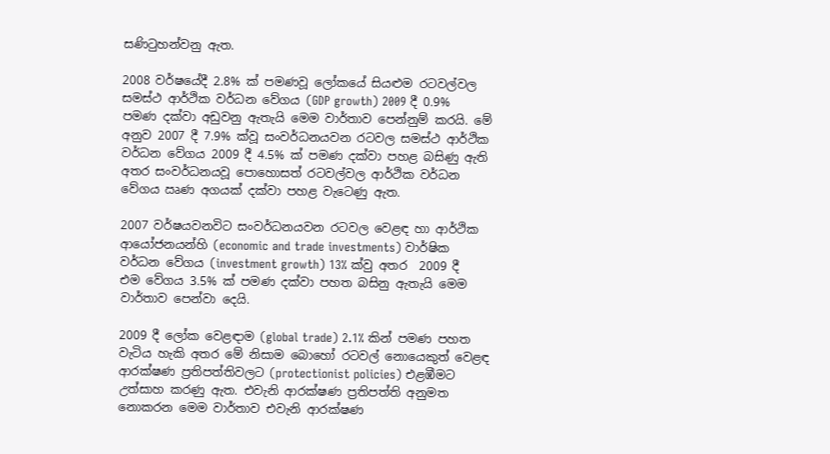සණිටුහන්වනු ඇත.

2008 වර්ෂයේදී 2.8% ක් පමණවූ ලෝකයේ සියළුම රටවල්වල සමස්ථ ආර්ථික වර්ධන වේගය (GDP growth) 2009 දී 0.9% පමණ දක්වා අඩුවනු ඇතැයි මෙම වාර්තාව පෙන්නුම් කරයි. මේ අනුව 2007 දී 7.9% ක්වූ සංවර්ධනයවන රටවල සමස්ථ ආර්ථික වර්ධන වේගය 2009 දී 4.5% ක් පමණ දක්වා පහළ බසිණු ඇති අතර සංවර්ධනයවූ පොහොසත් රටවල්වල ආර්ථික වර්ධන වේගය ඍණ අගයක් දක්වා පහළ වැටෙණු ඇත.

2007 වර්ෂයවනවිට සංවර්ධනයවන රටවල වෙළඳ හා ආර්ථික ආයෝජනයන්හි (economic and trade investments) වාර්ෂික වර්ධන වේගය (investment growth) 13% ක්වු අතර  2009 දී එම වේගය 3.5% ක් පමණ දක්වා පහත බසිනු ඇතැයි මෙම වාර්තාව පෙන්වා දෙයි.

2009 දී ලෝක වෙළඳාම (global trade) 2.1% කින් පමණ පහත වැටිය හැකි අතර මේ නිසාම බොහෝ රටවල් නොයෙකුත් වෙළඳ ආරක්ෂණ ප්‍රතිපත්තිවලට (protectionist policies) එළඹීමට උත්සාහ කරණු ඇත. එවැනි ආරක්ෂණ ප්‍රතිපත්ති අනුමත නොකරන මෙම වාර්තාව එවැනි ආරක්ෂණ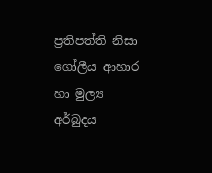ප්‍රතිපත්ති නිසා ගෝලීය ආහාර හා මුල්‍ය අර්බුදය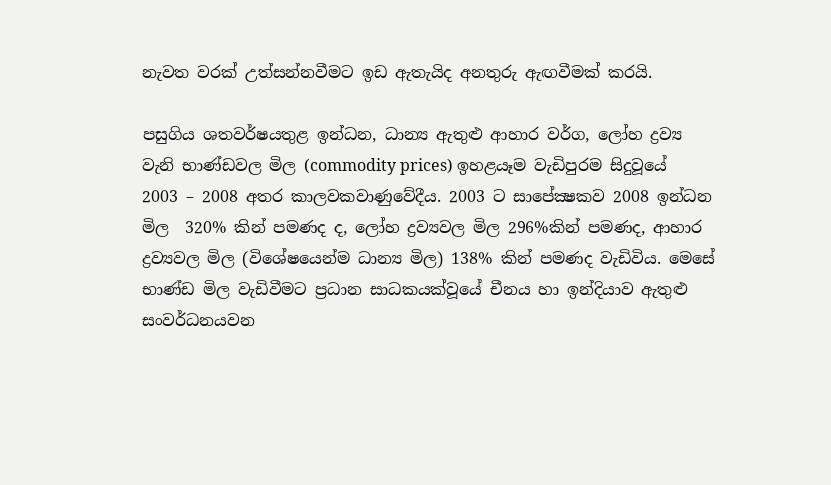නැවත වරක් උත්සන්නවීමට ඉඩ ඇතැයිද අනතුරු ඇඟවීමක් කරයි.

පසුගිය ශතවර්ෂයතුළ ඉන්ධන, ධාන්‍ය ඇතුළු ආහාර වර්ග, ලෝහ ද්‍රව්‍ය වැනි භාණ්ඩවල මිල (commodity prices) ඉහළයෑම වැඩිපුරම සිදුවූයේ 2003 – 2008 අතර කාලවකවාණුවේදීය. 2003 ට සාපේක්‍ෂකව 2008 ඉන්ධන මිල  320% කින් පමණද ද, ලෝහ ද්‍රව්‍යවල මිල 296%කින් පමණද, ආහාර ද්‍රව්‍යවල මිල (විශේෂයෙන්ම ධාන්‍ය මිල) 138% කින් පමණද වැඩිවිය. මෙසේ භාණ්ඩ මිල වැඩිවීමට ප්‍රධාන සාධකයක්වූයේ චීනය හා ඉන්දියාව ඇතුළු සංවර්ධනයවන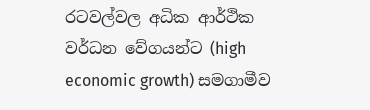රටවල්වල අධික ආර්ථික වර්ධන වේගයන්ට (high economic growth) සමගාමීව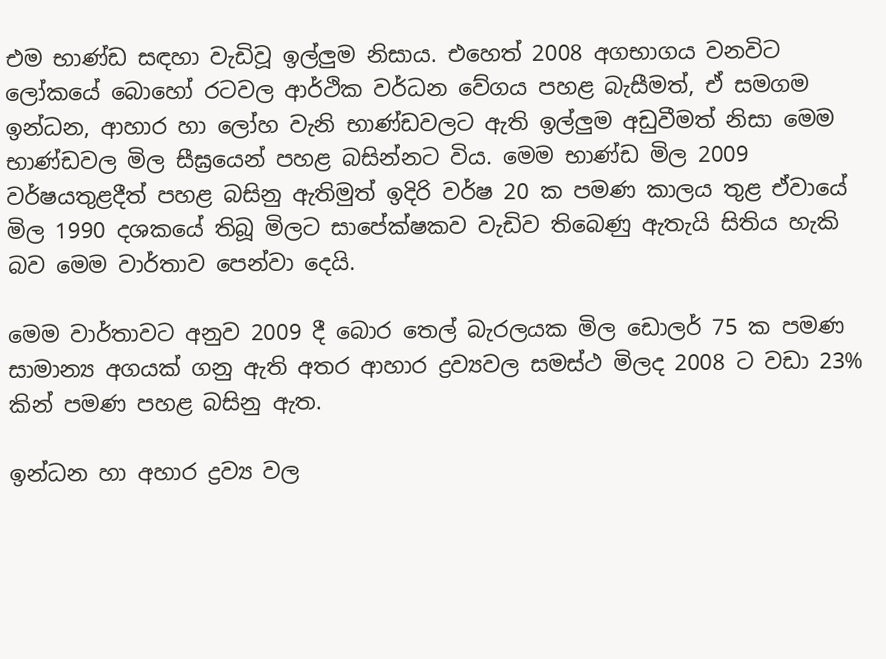එම භාණ්ඩ සඳහා වැඩිවූ ඉල්ලුම නිසාය. එහෙත් 2008 අගභාගය වනවිට ලෝකයේ බොහෝ රටවල ආර්ථික වර්ධන වේගය පහළ බැසීමත්, ඒ සමගම ඉන්ධන, ආහාර හා ලෝහ වැනි භාණ්ඩවලට ඇති ඉල්ලුම අඩුවීමත් නිසා මෙම භාණ්ඩවල මිල සීඝ්‍රයෙන් පහළ බසින්නට විය. මෙම භාණ්ඩ මිල 2009 වර්ෂයතුළදීත් පහළ බසිනු ඇතිමුත් ඉදිරි වර්ෂ 20 ක පමණ කාලය තුළ ඒවායේ මිල 1990 දශකයේ තිබූ මිලට සාපේක්ෂකව වැඩිව තිබෙණු ඇතැයි සිතිය හැකි බව මෙම වාර්තාව පෙන්වා දෙයි.

මෙම වාර්තාවට අනුව 2009 දී ‍බොර තෙල් බැරලයක මිල ඩොලර් 75 ක පමණ සාමාන්‍ය අගයක් ගනු ඇති අතර ආහාර ද්‍රව්‍යවල සමස්ථ මිලද 2008 ට වඩා 23% කින් පමණ පහළ බසිනු ඇත.

ඉන්ධන හා අහාර ද්‍රව්‍ය වල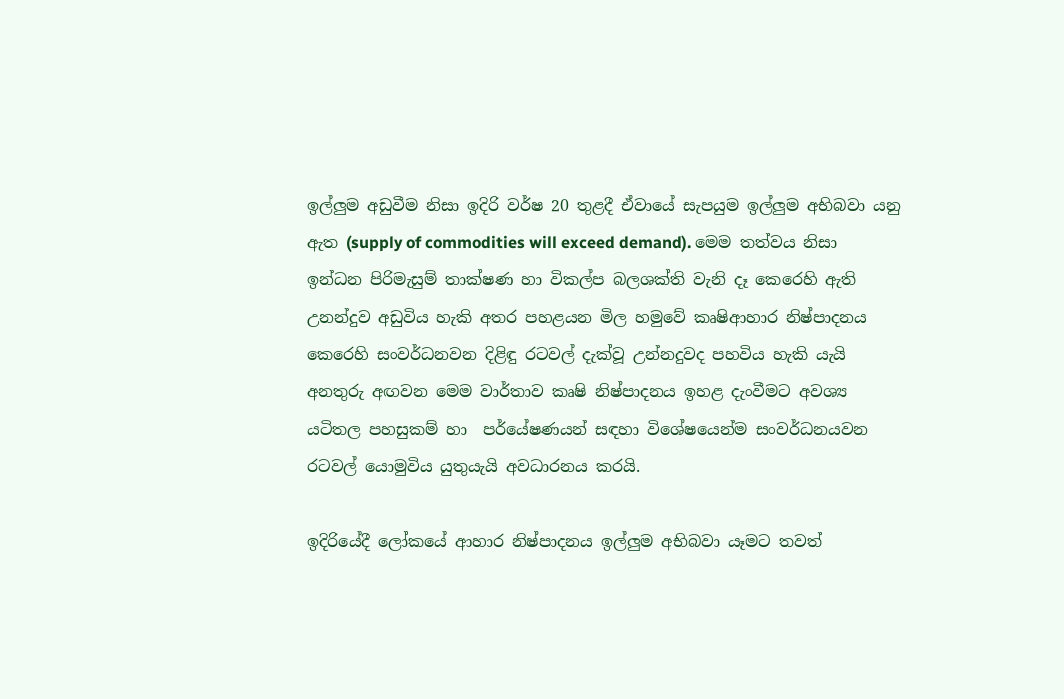ඉල්ලුම අඩුවීම නිසා ඉදිරි වර්ෂ 20 තුළදී ඒවායේ සැපයුම ඉල්ලුම අභිබවා යනු ඇත (supply of commodities will exceed demand). මෙම තත්වය නිසා ඉන්ධන පිරිමැසුම් තාක්ෂණ හා විකල්ප බලශක්ති වැනි දෑ කෙරෙහි ඇති උනන්දුව අඩුවිය හැකි අතර පහළයන මිල හමුවේ කෘෂිආහාර නිෂ්පාදනය කෙරෙහි සංවර්ධනවන දිළිඳු රටවල් දැක්වූ උන්නදුවද පහවිය හැකි යැයි අනතුරු අඟවන මෙම වාර්තාව කෘෂි නිෂ්පාදනය ඉහළ දැංවීමට අවශ්‍ය යටිතල පහසුකම් හා  පර්යේෂණයන් සඳහා විශේෂයෙන්ම සංවර්ධනයවන රටවල් යොමුවිය යුතුයැයි අවධාරනය කරයි.

ඉදිරියේදී ලෝකයේ ආහාර නිෂ්පාදනය ඉල්ලුම අභිබවා යෑමට තවත්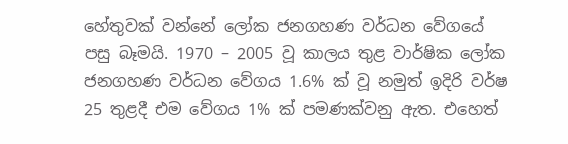හේතුවක් වන්නේ ලෝක ජනගහණ වර්ධන වේගයේ පසු බෑමයි. 1970 – 2005 වූ කාලය තුළ වාර්ෂික ලෝක ජනගහණ වර්ධන වේගය 1.6% ක් වූ නමුත් ඉදිරි වර්ෂ 25 තුළදී එම වේගය 1% ක් පමණක්වනු ඇත. එහෙත්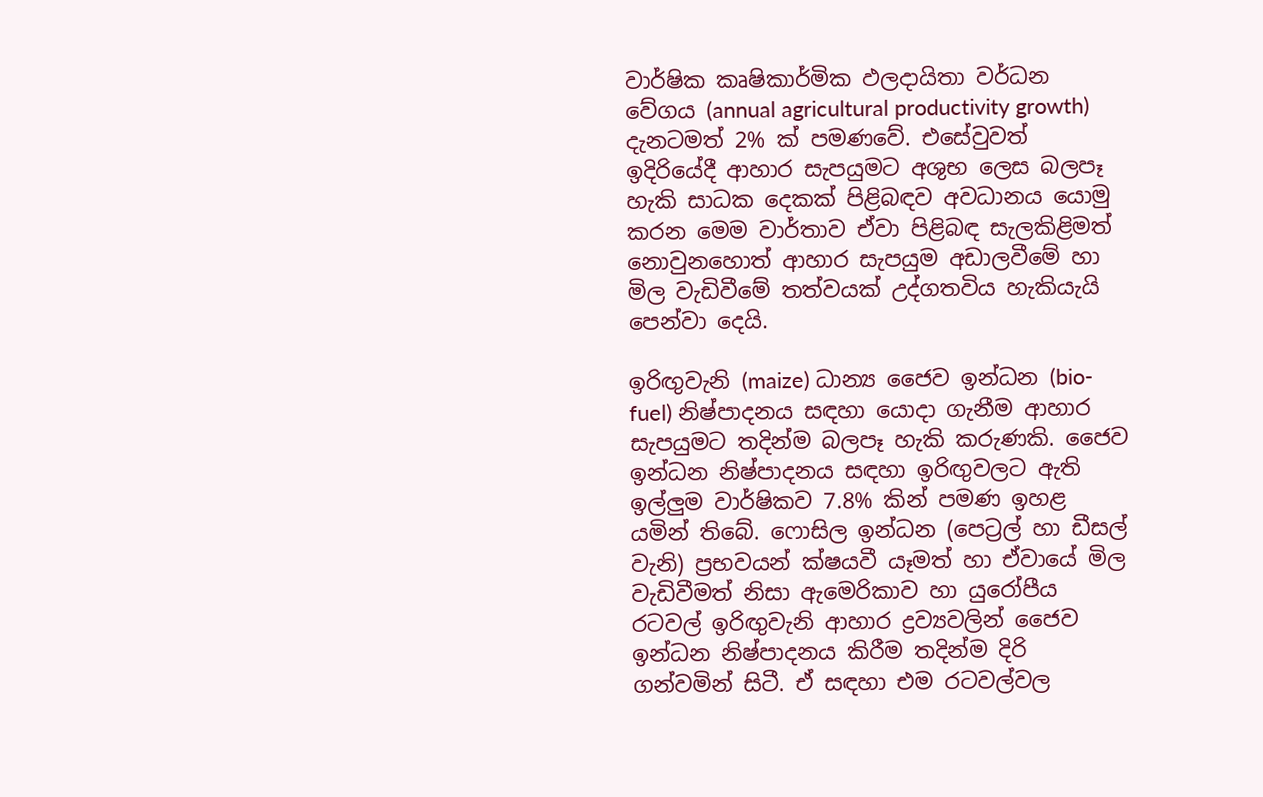වාර්ෂික කෘෂිකාර්මික ඵලදායිතා වර්ධන වේගය (annual agricultural productivity growth) දැනටමත් 2% ක් පමණවේ. එසේවුවත් ඉදිරියේදී ආහාර සැපයුමට අශුභ ලෙස බලපෑ හැකි සාධක දෙකක් පිළිබඳව අවධානය යොමු කරන මෙම වාර්තාව ඒවා පිළිබඳ සැලකිළිමත් නොවුනහොත් ආහාර සැපයුම අඩාලවීමේ හා මිල වැඩිවීමේ තත්වයක් උද්ගතවිය හැකියැයි පෙන්වා දෙයි.

ඉරිඟුවැනි (maize) ධාන්‍ය ජෛව ඉන්ධන (bio-fuel) නිෂ්පාදනය සඳහා යොදා ගැනීම ආහාර සැපයුමට තදින්ම බලපෑ හැකි කරුණකි. ජෛව ඉන්ධන නිෂ්පාදනය සඳහා ඉරිඟුවලට ඇති ඉල්ලුම වාර්ෂිකව 7.8% කින් පමණ ඉහළ යමින් තිබේ. ෆොසිල ඉන්ධන (පෙට්‍රල් හා ඩීසල් වැනි) ප්‍රභවයන් ක්ෂයවී යෑමත් හා ඒවායේ මිල වැඩිවීමත් නිසා ඇමෙරිකාව හා යුරෝපීය රටවල් ඉරිඟුවැනි ආහාර ද්‍රව්‍යවලින් ජෛව ඉන්ධන නිෂ්පාදනය කිරීම තදින්ම දිරි ගන්වමින් සිටී. ඒ සඳහා එම රටවල්වල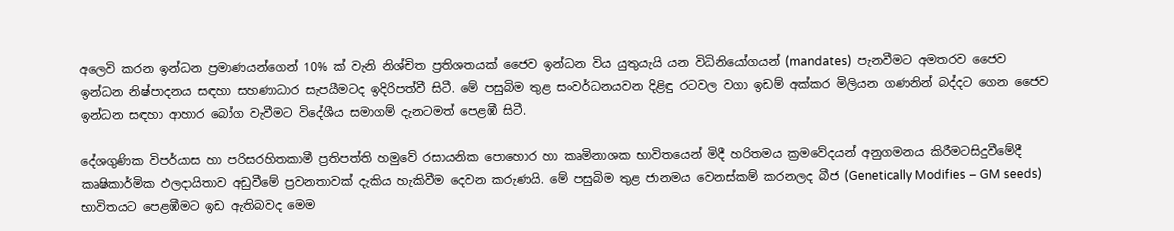අලෙවි කරන ඉන්ධන ප්‍රමාණයන්ගෙන් 10% ක් වැනි නිශ්චිත ප්‍රතිශතයක් ජෛව ඉන්ධන විය යුතුයැයි යන විධිනියෝගයන් (mandates)  පැනවීමට අමතරව ජෛව ඉන්ධන නිෂ්පාදනය සඳහා සහණාධාර සැපයීමටද ඉදිරිපත්වී සිටී. මේ පසුබිම තුළ සංවර්ධනයවන දිළිඳු රටවල වගා ඉඩම් අක්කර මිලියන ගණනින් බද්දට ගෙන ජෛව ඉන්ධන සඳහා ආහාර බෝග වැවීමට විදේශීය සමාගම් දැනටමත් පෙළඹී සිටී.

දේශගුණික විපර්යාස හා පරිසරහිතකාමී ප්‍රතිපත්ති හමුවේ රසායනික පොහොර හා කෘමිනාශක භාවිතයෙන් මිදී හරිතමය ක්‍රමවේදයන් අනුගමනය කිරීමටසිදුවීමේදී කෘෂිකාර්මික ඵලදායිතාව අඩුවීමේ ප්‍රවනතාවක් දැකිය හැකිවීම දෙවන කරුණයි. මේ පසුබිම තුළ ජානමය වෙනස්කම් කරනලද බීජ (Genetically Modifies – GM seeds) භාවිතයට පෙළඹීමට ඉඩ ඇතිබවද මෙම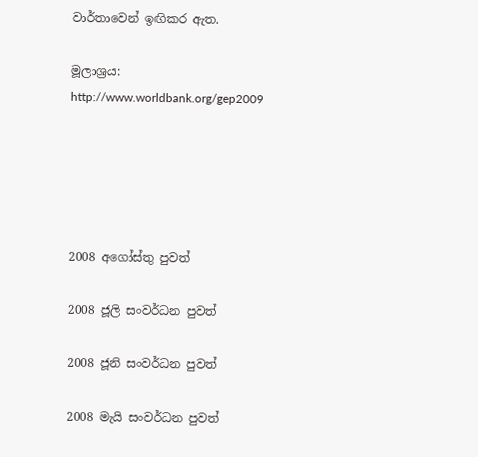වාර්තාවෙන් ඉඟිකර ඇත.

මූලාශ්‍රය:
http://www.worldbank.org/gep2009





2008 අගෝස්තු පුවත්

2008 ජූලි සංවර්ධන පුවත්

2008 ජූනි සංවර්ධන පුවත්

2008 මැයි සංවර්ධන පුවත්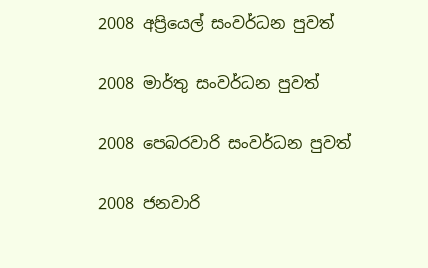2008 අප්‍රියෙල් සංවර්ධන පුවත්

2008 මාර්තු සංවර්ධන පුවත්

2008 පෙබරවාරි සංවර්ධන පුවත්

2008 ජනවාරි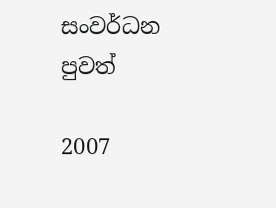සංවර්ධන පුවත්

2007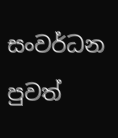සංවර්ධන පුවත්